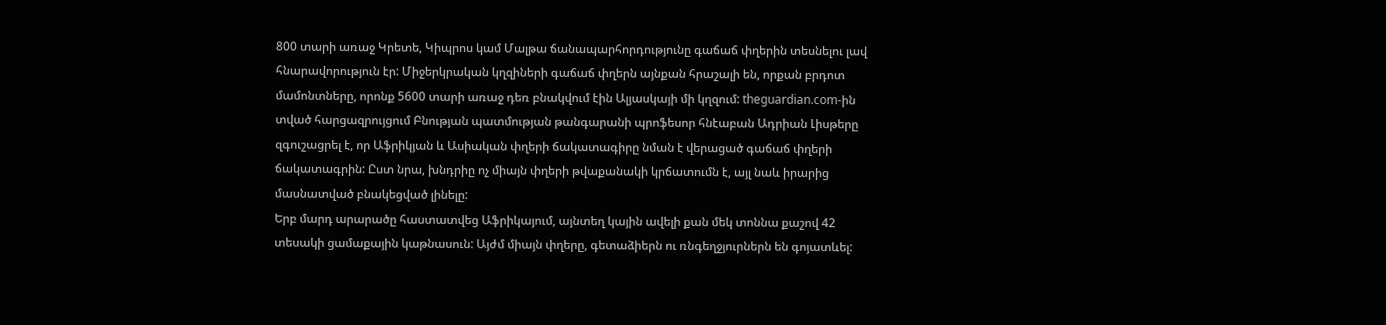800 տարի առաջ Կրետե, Կիպրոս կամ Մալթա ճանապարհորդությունը գաճաճ փղերին տեսնելու լավ հնարավորություն էր: Միջերկրական կղզիների գաճաճ փղերն այնքան հրաշալի են, որքան բրդոտ մամոնտները, որոնք 5600 տարի առաջ դեռ բնակվում էին Ալյասկայի մի կղզում: theguardian.com-ին տված հարցազրույցում Բնության պատմության թանգարանի պրոֆեսոր հնէաբան Ադրիան Լիսթերը զգուշացրել է, որ Աֆրիկյան և Ասիական փղերի ճակատագիրը նման է վերացած գաճաճ փղերի ճակատագրին: Ըստ նրա, խնդրիը ոչ միայն փղերի թվաքանակի կրճատումն է, այլ նաև իրարից մասնատված բնակեցված լինելը:
Երբ մարդ արարածը հաստատվեց Աֆրիկայում, այնտեղ կային ավելի քան մեկ տոննա քաշով 42 տեսակի ցամաքային կաթնասուն: Այժմ միայն փղերը, գետաձիերն ու ռնգեղջյուրներն են գոյատևել: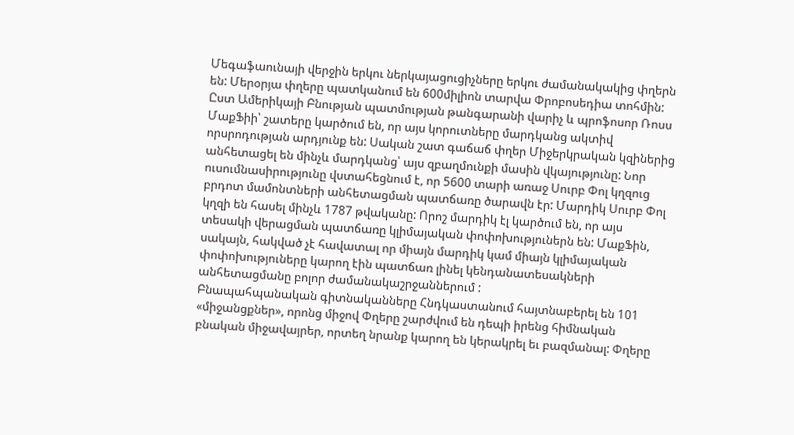Մեգաֆաունայի վերջին երկու ներկայացուցիչները երկու ժամանակակից փղերն են: Մերօրյա փղերը պատկանում են 600միլիոն տարվա Փրոբոսեդիա տոհմին:
Ըստ Ամերիկայի Բնության պատմության թանգարանի վարիչ և պրոֆոսոր Ռոսս ՄաքՖիի՝ շատերը կարծում են, որ այս կորուտները մարդկանց ակտիվ որսրոդության արդյունք են: Սական շատ գաճաճ փղեր Միջերկրական կզիներից անհետացել են մինչև մարդկանց՝ այս զբաղմունքի մասին վկայությունը: Նոր ուսումնասիրությունը վստահեցնում է, որ 5600 տարի առաջ Սուրբ Փոլ կղզուց բրդոտ մամոնտների անհետացման պատճառը ծարավն էր: Մարդիկ Սուրբ Փոլ կղզի են հասել մինչև 1787 թվականը: Որոշ մարդիկ էլ կարծում են, որ այս տեսակի վերացման պատճառը կլիմայական փոփոխություներն են: ՄաքՖին, սակայն, հակված չէ հավատալ որ միայն մարդիկ կամ միայն կլիմայական փոփոխություները կարող էին պատճառ լինել կենդանատեսակների անհետացմանը բոլոր ժամանակաշրջաններում :
Բնապահպանական գիտնականները Հնդկաստանում հայտնաբերել են 101 «միջանցքներ», որոնց միջով Փղերը շարժվում են դեպի իրենց հիմնական բնական միջավայրեր, որտեղ նրանք կարող են կերակրել եւ բազմանալ: Փղերը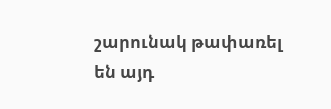շարունակ թափառել են այդ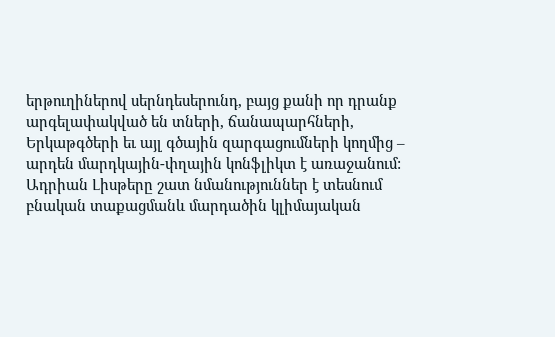երթուղիներով սերնդեսերունդ, բայց քանի որ դրանք արգելափակված են տների, ճանապարհների, Երկաթգծերի եւ այլ գծային զարգացումների կողմից – արդեն մարդկային-փղային կոնֆլիկտ է առաջանում:
Ադրիան Լիսթերը շատ նմանություններ է տեսնում բնական տաքացմանև մարդածին կլիմայական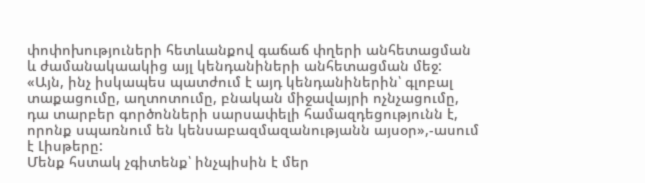փոփոխություների հետևանքով գաճաճ փղերի անհետացման և ժամանակաակից այլ կենդանիների անհետացման մեջ: «Այն, ինչ իսկապես պատժում է այդ կենդանիներին՝ գլոբալ տաքացումը, աղտոտումը, բնական միջավայրի ոչնչացումը, դա տարբեր գործոնների սարսափելի համազդեցությունն է, որոնք սպառնում են կենսաբազմազանությանն այսօր»,-ասում է Լիսթերը:
Մենք հստակ չգիտենք՝ ինչպիսին է մեր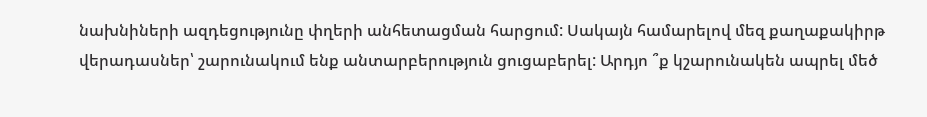նախնիների ազդեցությունը փղերի անհետացման հարցում: Սակայն համարելով մեզ քաղաքակիրթ վերադասներ՝ շարունակում ենք անտարբերություն ցուցաբերել: Արդյո ՞ք կշարունակեն ապրել մեծ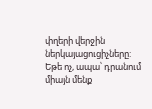փղերի վերջին ներկայացուցիչները: Եթե ոչ, ապա՝ դրանում միայն մենք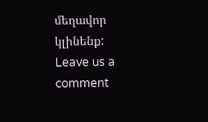մեղավոր կլինենք:
Leave us a comment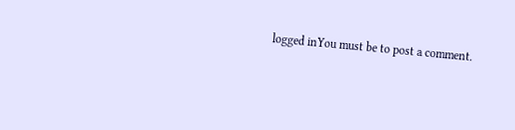logged inYou must be to post a comment.